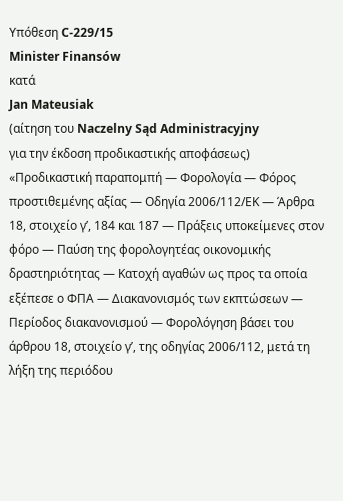Υπόθεση C‑229/15
Minister Finansów
κατά
Jan Mateusiak
(αίτηση του Naczelny Sąd Administracyjny
για την έκδοση προδικαστικής αποφάσεως)
«Προδικαστική παραπομπή — Φορολογία — Φόρος προστιθεμένης αξίας — Οδηγία 2006/112/ΕΚ — Άρθρα 18, στοιχείο γʹ, 184 και 187 — Πράξεις υποκείμενες στον φόρο — Παύση της φορολογητέας οικονομικής δραστηριότητας — Κατοχή αγαθών ως προς τα οποία εξέπεσε ο ΦΠΑ — Διακανονισμός των εκπτώσεων — Περίοδος διακανονισμού — Φορολόγηση βάσει του άρθρου 18, στοιχείο γʹ, της οδηγίας 2006/112, μετά τη λήξη της περιόδου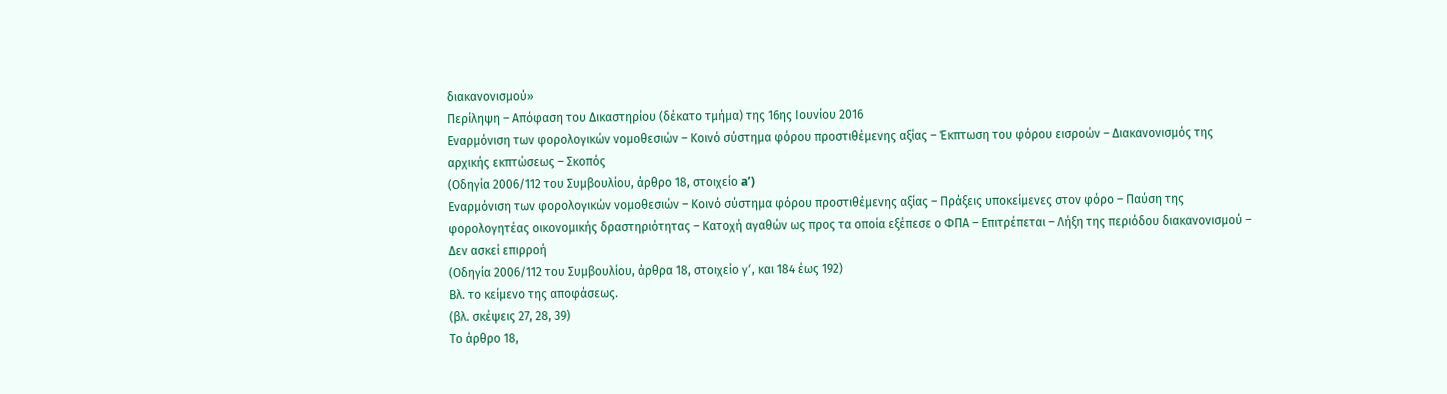διακανονισμού»
Περίληψη – Απόφαση του Δικαστηρίου (δέκατο τμήμα) της 16ης Ιουνίου 2016
Εναρμόνιση των φορολογικών νομοθεσιών – Κοινό σύστημα φόρου προστιθέμενης αξίας – Έκπτωση του φόρου εισροών – Διακανονισμός της αρχικής εκπτώσεως – Σκοπός
(Οδηγία 2006/112 του Συμβουλίου, άρθρο 18, στοιχείο aʹ)
Εναρμόνιση των φορολογικών νομοθεσιών – Κοινό σύστημα φόρου προστιθέμενης αξίας – Πράξεις υποκείμενες στον φόρο – Παύση της φορολογητέας οικονομικής δραστηριότητας – Κατοχή αγαθών ως προς τα οποία εξέπεσε ο ΦΠΑ – Επιτρέπεται – Λήξη της περιόδου διακανονισμού – Δεν ασκεί επιρροή
(Οδηγία 2006/112 του Συμβουλίου, άρθρα 18, στοιχείο γʹ, και 184 έως 192)
Βλ. το κείμενο της αποφάσεως.
(βλ. σκέψεις 27, 28, 39)
Το άρθρο 18,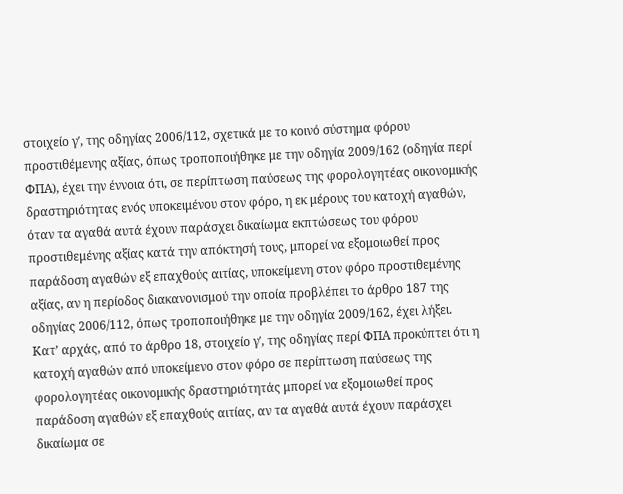στοιχείο γʹ, της οδηγίας 2006/112, σχετικά με το κοινό σύστημα φόρου προστιθέμενης αξίας, όπως τροποποιήθηκε με την οδηγία 2009/162 (οδηγία περί ΦΠΑ), έχει την έννοια ότι, σε περίπτωση παύσεως της φορολογητέας οικονομικής δραστηριότητας ενός υποκειμένου στον φόρο, η εκ μέρους του κατοχή αγαθών, όταν τα αγαθά αυτά έχουν παράσχει δικαίωμα εκπτώσεως του φόρου προστιθεμένης αξίας κατά την απόκτησή τους, μπορεί να εξομοιωθεί προς παράδοση αγαθών εξ επαχθούς αιτίας, υποκείμενη στον φόρο προστιθεμένης αξίας, αν η περίοδος διακανονισμού την οποία προβλέπει το άρθρο 187 της οδηγίας 2006/112, όπως τροποποιήθηκε με την οδηγία 2009/162, έχει λήξει.
Κατ’ αρχάς, από το άρθρο 18, στοιχείο γʹ, της οδηγίας περί ΦΠΑ προκύπτει ότι η κατοχή αγαθών από υποκείμενο στον φόρο σε περίπτωση παύσεως της φορολογητέας οικονομικής δραστηριότητάς μπορεί να εξομοιωθεί προς παράδοση αγαθών εξ επαχθούς αιτίας, αν τα αγαθά αυτά έχουν παράσχει δικαίωμα σε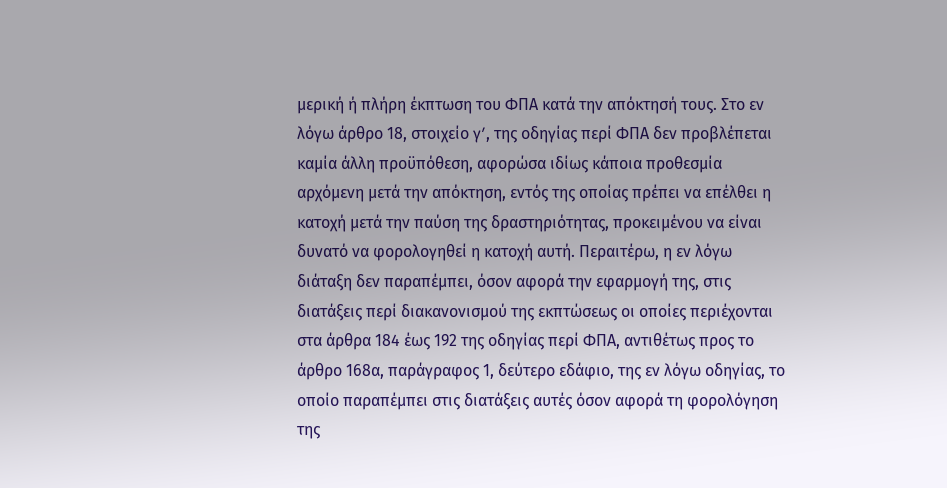μερική ή πλήρη έκπτωση του ΦΠΑ κατά την απόκτησή τους. Στο εν λόγω άρθρο 18, στοιχείο γʹ, της οδηγίας περί ΦΠΑ δεν προβλέπεται καμία άλλη προϋπόθεση, αφορώσα ιδίως κάποια προθεσμία αρχόμενη μετά την απόκτηση, εντός της οποίας πρέπει να επέλθει η κατοχή μετά την παύση της δραστηριότητας, προκειμένου να είναι δυνατό να φορολογηθεί η κατοχή αυτή. Περαιτέρω, η εν λόγω διάταξη δεν παραπέμπει, όσον αφορά την εφαρμογή της, στις διατάξεις περί διακανονισμού της εκπτώσεως οι οποίες περιέχονται στα άρθρα 184 έως 192 της οδηγίας περί ΦΠΑ, αντιθέτως προς το άρθρο 168α, παράγραφος 1, δεύτερο εδάφιο, της εν λόγω οδηγίας, το οποίο παραπέμπει στις διατάξεις αυτές όσον αφορά τη φορολόγηση της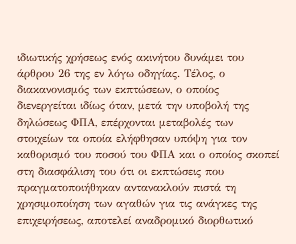ιδιωτικής χρήσεως ενός ακινήτου δυνάμει του άρθρου 26 της εν λόγω οδηγίας. Τέλος, ο διακανονισμός των εκπτώσεων, ο οποίος διενεργείται ιδίως όταν, μετά την υποβολή της δηλώσεως ΦΠΑ, επέρχονται μεταβολές των στοιχείων τα οποία ελήφθησαν υπόψη για τον καθορισμό του ποσού του ΦΠΑ και ο οποίος σκοπεί στη διασφάλιση του ότι οι εκπτώσεις που πραγματοποιήθηκαν αντανακλούν πιστά τη χρησιμοποίηση των αγαθών για τις ανάγκες της επιχειρήσεως, αποτελεί αναδρομικό διορθωτικό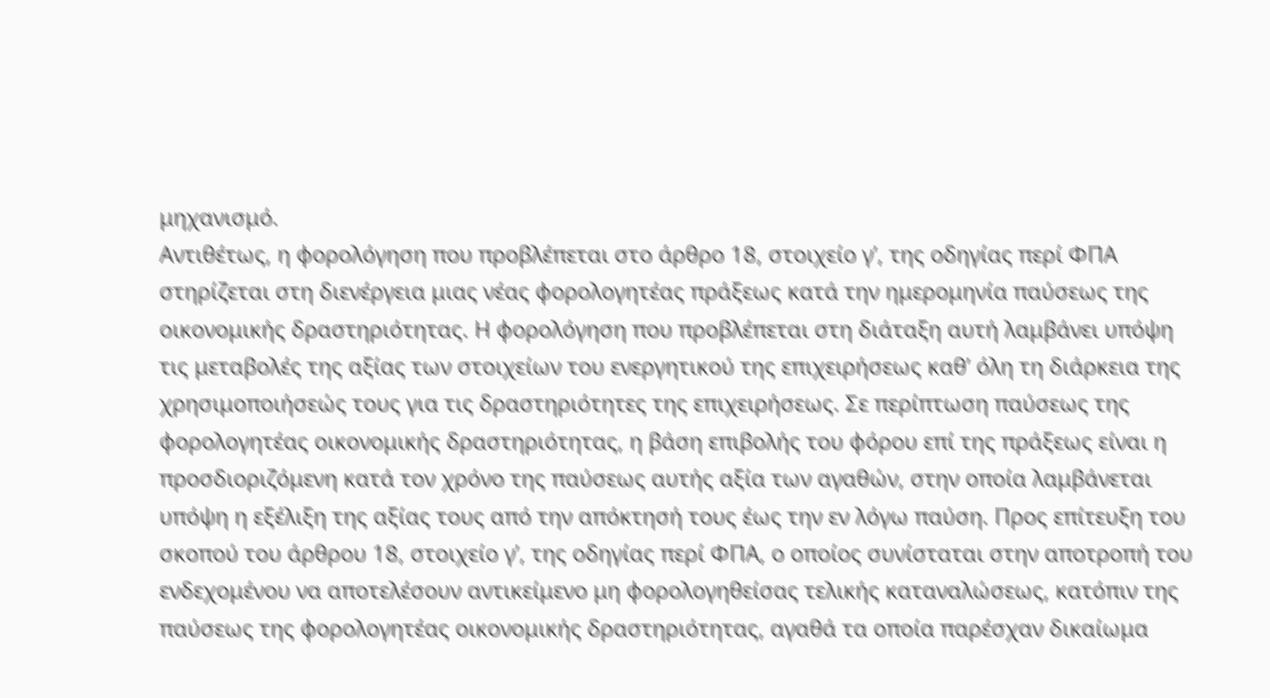μηχανισμό.
Αντιθέτως, η φορολόγηση που προβλέπεται στο άρθρο 18, στοιχείο γʹ, της οδηγίας περί ΦΠΑ στηρίζεται στη διενέργεια μιας νέας φορολογητέας πράξεως κατά την ημερομηνία παύσεως της οικονομικής δραστηριότητας. Η φορολόγηση που προβλέπεται στη διάταξη αυτή λαμβάνει υπόψη τις μεταβολές της αξίας των στοιχείων του ενεργητικού της επιχειρήσεως καθ’ όλη τη διάρκεια της χρησιμοποιήσεώς τους για τις δραστηριότητες της επιχειρήσεως. Σε περίπτωση παύσεως της φορολογητέας οικονομικής δραστηριότητας, η βάση επιβολής του φόρου επί της πράξεως είναι η προσδιοριζόμενη κατά τον χρόνο της παύσεως αυτής αξία των αγαθών, στην οποία λαμβάνεται υπόψη η εξέλιξη της αξίας τους από την απόκτησή τους έως την εν λόγω παύση. Προς επίτευξη του σκοπού του άρθρου 18, στοιχείο γʹ, της οδηγίας περί ΦΠΑ, ο οποίος συνίσταται στην αποτροπή του ενδεχομένου να αποτελέσουν αντικείμενο μη φορολογηθείσας τελικής καταναλώσεως, κατόπιν της παύσεως της φορολογητέας οικονομικής δραστηριότητας, αγαθά τα οποία παρέσχαν δικαίωμα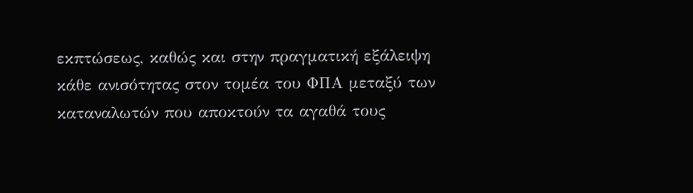εκπτώσεως, καθώς και στην πραγματική εξάλειψη κάθε ανισότητας στον τομέα του ΦΠΑ μεταξύ των καταναλωτών που αποκτούν τα αγαθά τους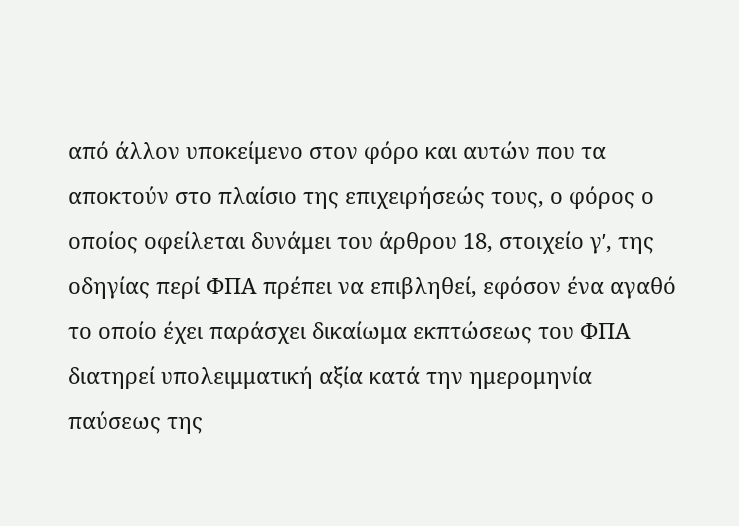από άλλον υποκείμενο στον φόρο και αυτών που τα αποκτούν στο πλαίσιο της επιχειρήσεώς τους, ο φόρος ο οποίος οφείλεται δυνάμει του άρθρου 18, στοιχείο γʹ, της οδηγίας περί ΦΠΑ πρέπει να επιβληθεί, εφόσον ένα αγαθό το οποίο έχει παράσχει δικαίωμα εκπτώσεως του ΦΠΑ διατηρεί υπολειμματική αξία κατά την ημερομηνία παύσεως της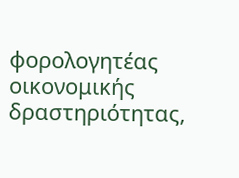φορολογητέας οικονομικής δραστηριότητας,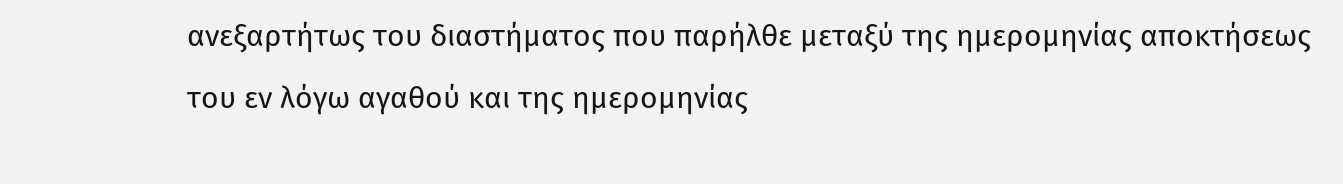ανεξαρτήτως του διαστήματος που παρήλθε μεταξύ της ημερομηνίας αποκτήσεως του εν λόγω αγαθού και της ημερομηνίας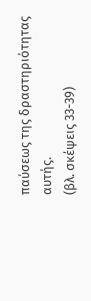παύσεως της δραστηριότητας αυτής.
(βλ. σκέψεις 33-39)